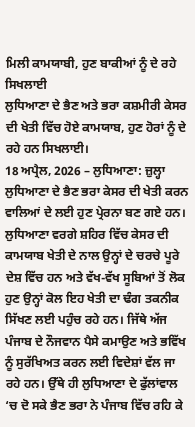ਮਿਲੀ ਕਾਮਯਾਬੀ, ਹੁਣ ਬਾਕੀਆਂ ਨੂੰ ਦੇ ਰਹੇ ਸਿਖਲਾਈ
ਲੁਧਿਆਣਾ ਦੇ ਭੈਣ ਅਤੇ ਭਰਾ ਕਸ਼ਮੀਰੀ ਕੇਸਰ ਦੀ ਖੇਤੀ ਵਿੱਚ ਹੋਏ ਕਾਮਯਾਬ, ਹੁਣ ਹੋਰਾਂ ਨੂੰ ਦੇ ਰਹੇ ਹਨ ਸਿਖਲਾਈ।
18 ਅਪ੍ਰੈਲ, 2026 – ਲੁਧਿਆਣਾ: ਜ਼ੁਲ੍ਹਾ ਲੁਧਿਆਣਾ ਦੇ ਭੈਣ ਭਰਾ ਕੇਸਰ ਦੀ ਖੇਤੀ ਕਰਨ ਵਾਲਿਆਂ ਦੇ ਲਈ ਹੁਣ ਪ੍ਰੇਰਨਾ ਬਣ ਗਏ ਹਨ। ਲੁਧਿਆਣਾ ਵਰਗੇ ਸ਼ਹਿਰ ਵਿੱਚ ਕੇਸਰ ਦੀ ਕਾਮਯਾਬ ਖੇਤੀ ਦੇ ਨਾਲ ਉਨ੍ਹਾਂ ਦੇ ਚਰਚੇ ਪੂਰੇ ਦੇਸ਼ ਵਿੱਚ ਹਨ ਅਤੇ ਵੱਖ-ਵੱਖ ਸੂਬਿਆਂ ਤੋਂ ਲੋਕ ਹੁਣ ਉਨ੍ਹਾਂ ਕੋਲ ਇਹ ਖੇਤੀ ਦਾ ਢੰਗ ਤਕਨੀਕ ਸਿੱਖਣ ਲਈ ਪਹੁੰਚ ਰਹੇ ਹਨ। ਜਿੱਥੇ ਅੱਜ ਪੰਜਾਬ ਦੇ ਨੌਜਵਾਨ ਪੈਸੇ ਕਮਾਉਣ ਅਤੇ ਭਵਿੱਖ ਨੂੰ ਸੁਰੱਖਿਅਤ ਕਰਨ ਲਈ ਵਿਦੇਸ਼ਾਂ ਵੱਲ ਜਾ ਰਹੇ ਹਨ। ਉੱਥੇ ਹੀ ਲੁਧਿਆਣਾ ਦੇ ਫੁੱਲਾਂਵਾਲ ‘ਚ ਦੋ ਸਕੇ ਭੈਣ ਭਰਾ ਨੇ ਪੰਜਾਬ ਵਿੱਚ ਰਹਿ ਕੇ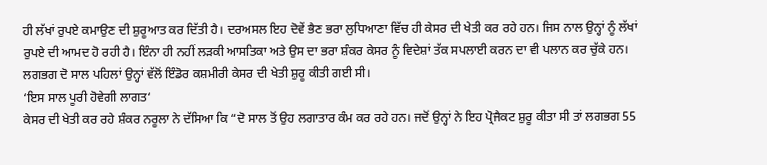ਹੀ ਲੱਖਾਂ ਰੁਪਏ ਕਮਾਉਣ ਦੀ ਸ਼ੁਰੂਆਤ ਕਰ ਦਿੱਤੀ ਹੈ। ਦਰਅਸਲ ਇਹ ਦੋਵੇਂ ਭੈਣ ਭਰਾ ਲੁਧਿਆਣਾ ਵਿੱਚ ਹੀ ਕੇਸਰ ਦੀ ਖੇਤੀ ਕਰ ਰਹੇ ਹਨ। ਜਿਸ ਨਾਲ ਉਨ੍ਹਾਂ ਨੂੰ ਲੱਖਾਂ ਰੁਪਏ ਦੀ ਆਮਦ ਹੋ ਰਹੀ ਹੈ। ਇੰਨਾ ਹੀ ਨਹੀਂ ਲੜਕੀ ਆਸਤਿਕਾ ਅਤੇ ਉਸ ਦਾ ਭਰਾ ਸ਼ੰਕਰ ਕੇਸਰ ਨੂੰ ਵਿਦੇਸ਼ਾਂ ਤੱਕ ਸਪਲਾਈ ਕਰਨ ਦਾ ਵੀ ਪਲਾਨ ਕਰ ਚੁੱਕੇ ਹਨ। ਲਗਭਗ ਦੋ ਸਾਲ ਪਹਿਲਾਂ ਉਨ੍ਹਾਂ ਵੱਲੋਂ ਇੰਡੋਰ ਕਸ਼ਮੀਰੀ ਕੇਸਰ ਦੀ ਖੇਤੀ ਸ਼ੁਰੂ ਕੀਤੀ ਗਈ ਸੀ।
‘ਇਸ ਸਾਲ ਪੂਰੀ ਹੋਵੇਗੀ ਲਾਗਤ‘
ਕੇਸਰ ਦੀ ਖੇਤੀ ਕਰ ਰਹੇ ਸ਼ੰਕਰ ਨਰੂਲਾ ਨੇ ਦੱਸਿਆ ਕਿ “ਦੋ ਸਾਲ ਤੋਂ ਉਹ ਲਗਾਤਾਰ ਕੰਮ ਕਰ ਰਹੇ ਹਨ। ਜਦੋਂ ਉਨ੍ਹਾਂ ਨੇ ਇਹ ਪ੍ਰੋਜੈਕਟ ਸ਼ੁਰੂ ਕੀਤਾ ਸੀ ਤਾਂ ਲਗਭਗ 55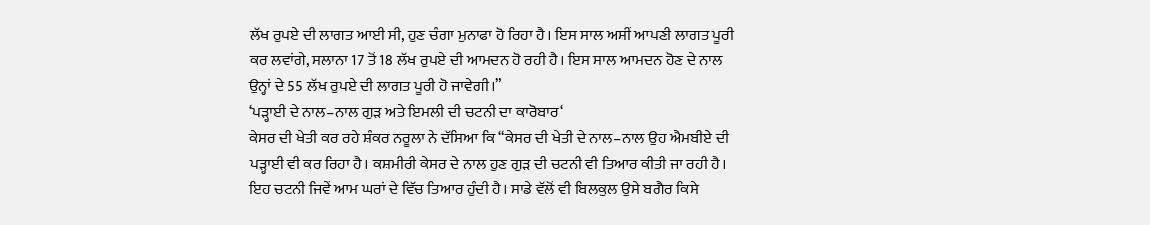ਲੱਖ ਰੁਪਏ ਦੀ ਲਾਗਤ ਆਈ ਸੀ, ਹੁਣ ਚੰਗਾ ਮੁਨਾਫਾ ਹੋ ਰਿਹਾ ਹੈ। ਇਸ ਸਾਲ ਅਸੀਂ ਆਪਣੀ ਲਾਗਤ ਪੂਰੀ ਕਰ ਲਵਾਂਗੇ, ਸਲਾਨਾ 17 ਤੋਂ 18 ਲੱਖ ਰੁਪਏ ਦੀ ਆਮਦਨ ਹੋ ਰਹੀ ਹੈ। ਇਸ ਸਾਲ ਆਮਦਨ ਹੋਣ ਦੇ ਨਾਲ ਉਨ੍ਹਾਂ ਦੇ 55 ਲੱਖ ਰੁਪਏ ਦੀ ਲਾਗਤ ਪੂਰੀ ਹੋ ਜਾਵੇਗੀ।”
‘ਪੜ੍ਹਾਈ ਦੇ ਨਾਲ–ਨਾਲ ਗੁੜ ਅਤੇ ਇਮਲੀ ਦੀ ਚਟਨੀ ਦਾ ਕਾਰੋਬਾਰ‘
ਕੇਸਰ ਦੀ ਖੇਤੀ ਕਰ ਰਹੇ ਸ਼ੰਕਰ ਨਰੂਲਾ ਨੇ ਦੱਸਿਆ ਕਿ “ਕੇਸਰ ਦੀ ਖੇਤੀ ਦੇ ਨਾਲ–ਨਾਲ ਉਹ ਐਮਬੀਏ ਦੀ ਪੜ੍ਹਾਈ ਵੀ ਕਰ ਰਿਹਾ ਹੈ। ਕਸ਼ਮੀਰੀ ਕੇਸਰ ਦੇ ਨਾਲ ਹੁਣ ਗੁੜ ਦੀ ਚਟਨੀ ਵੀ ਤਿਆਰ ਕੀਤੀ ਜਾ ਰਹੀ ਹੈ। ਇਹ ਚਟਨੀ ਜਿਵੇਂ ਆਮ ਘਰਾਂ ਦੇ ਵਿੱਚ ਤਿਆਰ ਹੁੰਦੀ ਹੈ। ਸਾਡੇ ਵੱਲੋਂ ਵੀ ਬਿਲਕੁਲ ਉਸੇ ਬਗੈਰ ਕਿਸੇ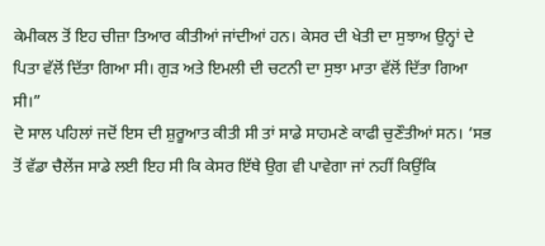ਕੇਮੀਕਲ ਤੋਂ ਇਹ ਚੀਜ਼ਾ ਤਿਆਰ ਕੀਤੀਆਂ ਜਾਂਦੀਆਂ ਹਨ। ਕੇਸਰ ਦੀ ਖੇਤੀ ਦਾ ਸੁਝਾਅ ਉਨ੍ਹਾਂ ਦੇ ਪਿਤਾ ਵੱਲੋਂ ਦਿੱਤਾ ਗਿਆ ਸੀ। ਗੁੜ ਅਤੇ ਇਮਲੀ ਦੀ ਚਟਨੀ ਦਾ ਸੁਝਾ ਮਾਤਾ ਵੱਲੋਂ ਦਿੱਤਾ ਗਿਆ ਸੀ।”
ਦੋ ਸਾਲ ਪਹਿਲਾਂ ਜਦੋਂ ਇਸ ਦੀ ਸ਼ੁਰੂਆਤ ਕੀਤੀ ਸੀ ਤਾਂ ਸਾਡੇ ਸਾਹਮਣੇ ਕਾਫੀ ਚੁਣੌਤੀਆਂ ਸਨ। ‘ਸਭ ਤੋਂ ਵੱਡਾ ਚੈਲੇਂਜ ਸਾਡੇ ਲਈ ਇਹ ਸੀ ਕਿ ਕੇਸਰ ਇੱਥੇ ਉਗ ਵੀ ਪਾਵੇਗਾ ਜਾਂ ਨਹੀਂ ਕਿਉਂਕਿ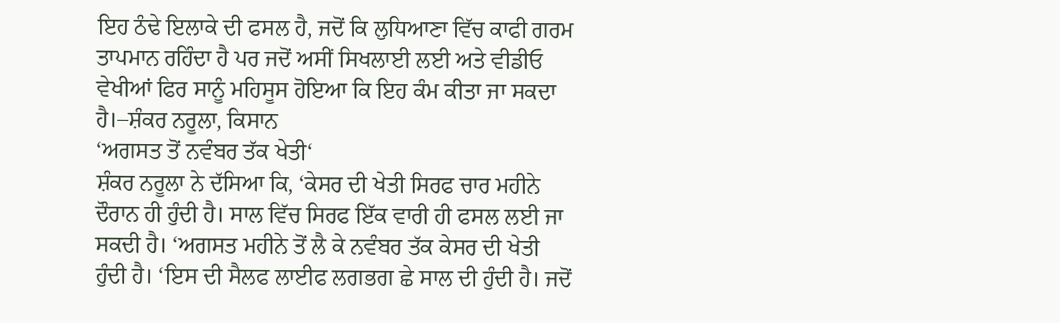ਇਹ ਠੰਢੇ ਇਲਾਕੇ ਦੀ ਫਸਲ ਹੈ, ਜਦੋਂ ਕਿ ਲੁਧਿਆਣਾ ਵਿੱਚ ਕਾਫੀ ਗਰਮ ਤਾਪਮਾਨ ਰਹਿੰਦਾ ਹੈ ਪਰ ਜਦੋਂ ਅਸੀਂ ਸਿਖਲਾਈ ਲਈ ਅਤੇ ਵੀਡੀਓ ਵੇਖੀਆਂ ਫਿਰ ਸਾਨੂੰ ਮਹਿਸੂਸ ਹੋਇਆ ਕਿ ਇਹ ਕੰਮ ਕੀਤਾ ਜਾ ਸਕਦਾ ਹੈ।–ਸ਼ੰਕਰ ਨਰੂਲਾ, ਕਿਸਾਨ
‘ਅਗਸਤ ਤੋਂ ਨਵੰਬਰ ਤੱਕ ਖੇਤੀ‘
ਸ਼ੰਕਰ ਨਰੂਲਾ ਨੇ ਦੱਸਿਆ ਕਿ, ‘ਕੇਸਰ ਦੀ ਖੇਤੀ ਸਿਰਫ ਚਾਰ ਮਹੀਨੇ ਦੌਰਾਨ ਹੀ ਹੁੰਦੀ ਹੈ। ਸਾਲ ਵਿੱਚ ਸਿਰਫ ਇੱਕ ਵਾਰੀ ਹੀ ਫਸਲ ਲਈ ਜਾ ਸਕਦੀ ਹੈ। ‘ਅਗਸਤ ਮਹੀਨੇ ਤੋਂ ਲੈ ਕੇ ਨਵੰਬਰ ਤੱਕ ਕੇਸਰ ਦੀ ਖੇਤੀ ਹੁੰਦੀ ਹੈ। ‘ਇਸ ਦੀ ਸੈਲਫ ਲਾਈਫ ਲਗਭਗ ਛੇ ਸਾਲ ਦੀ ਹੁੰਦੀ ਹੈ। ਜਦੋਂ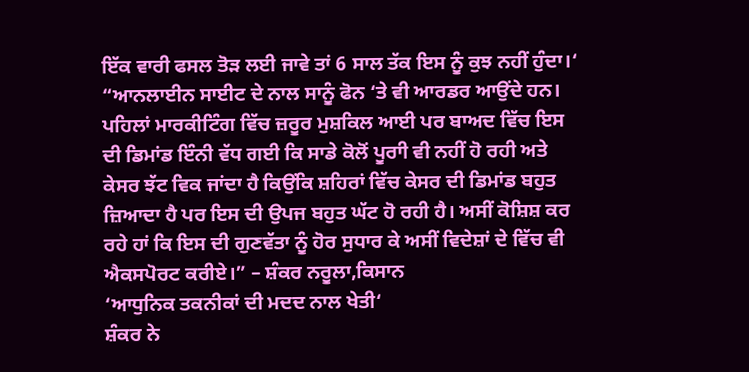ਇੱਕ ਵਾਰੀ ਫਸਲ ਤੋੜ ਲਈ ਜਾਵੇ ਤਾਂ 6 ਸਾਲ ਤੱਕ ਇਸ ਨੂੰ ਕੁਝ ਨਹੀਂ ਹੁੰਦਾ।‘
“ਆਨਲਾਈਨ ਸਾਈਟ ਦੇ ਨਾਲ ਸਾਨੂੰ ਫੋਨ ‘ਤੇ ਵੀ ਆਰਡਰ ਆਉਂਦੇ ਹਨ। ਪਹਿਲਾਂ ਮਾਰਕੀਟਿੰਗ ਵਿੱਚ ਜ਼ਰੂਰ ਮੁਸ਼ਕਿਲ ਆਈ ਪਰ ਬਾਅਦ ਵਿੱਚ ਇਸ ਦੀ ਡਿਮਾਂਡ ਇੰਨੀ ਵੱਧ ਗਈ ਕਿ ਸਾਡੇ ਕੋਲੋਂ ਪੂਰਾੀ ਵੀ ਨਹੀਂ ਹੋ ਰਹੀ ਅਤੇ ਕੇਸਰ ਝੱਟ ਵਿਕ ਜਾਂਦਾ ਹੈ ਕਿਉਂਕਿ ਸ਼ਹਿਰਾਂ ਵਿੱਚ ਕੇਸਰ ਦੀ ਡਿਮਾਂਡ ਬਹੁਤ ਜ਼ਿਆਦਾ ਹੈ ਪਰ ਇਸ ਦੀ ਉਪਜ ਬਹੁਤ ਘੱਟ ਹੋ ਰਹੀ ਹੈ। ਅਸੀਂ ਕੋਸ਼ਿਸ਼ ਕਰ ਰਹੇ ਹਾਂ ਕਿ ਇਸ ਦੀ ਗੁਣਵੱਤਾ ਨੂੰ ਹੋਰ ਸੁਧਾਰ ਕੇ ਅਸੀਂ ਵਿਦੇਸ਼ਾਂ ਦੇ ਵਿੱਚ ਵੀ ਐਕਸਪੋਰਟ ਕਰੀਏ।” – ਸ਼ੰਕਰ ਨਰੂਲਾ,ਕਿਸਾਨ
‘ਆਧੁਨਿਕ ਤਕਨੀਕਾਂ ਦੀ ਮਦਦ ਨਾਲ ਖੇਤੀ‘
ਸ਼ੰਕਰ ਨੇ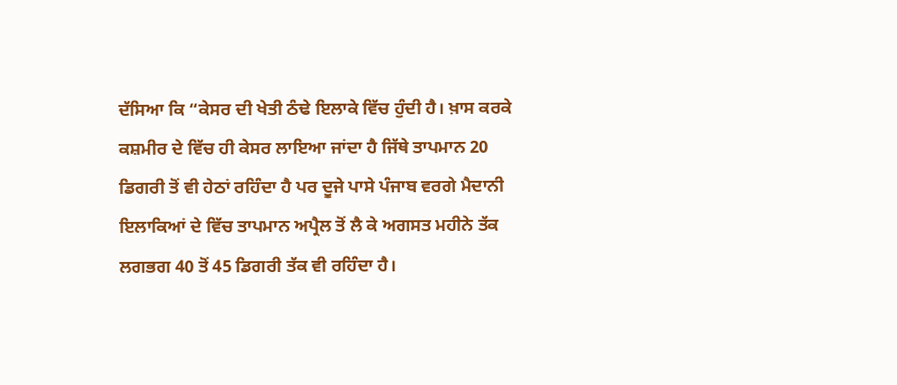ਦੱਸਿਆ ਕਿ “ਕੇਸਰ ਦੀ ਖੇਤੀ ਠੰਢੇ ਇਲਾਕੇ ਵਿੱਚ ਹੁੰਦੀ ਹੈ। ਖ਼ਾਸ ਕਰਕੇ ਕਸ਼ਮੀਰ ਦੇ ਵਿੱਚ ਹੀ ਕੇਸਰ ਲਾਇਆ ਜਾਂਦਾ ਹੈ ਜਿੱਥੇ ਤਾਪਮਾਨ 20 ਡਿਗਰੀ ਤੋਂ ਵੀ ਹੇਠਾਂ ਰਹਿੰਦਾ ਹੈ ਪਰ ਦੂਜੇ ਪਾਸੇ ਪੰਜਾਬ ਵਰਗੇ ਮੈਦਾਨੀ ਇਲਾਕਿਆਂ ਦੇ ਵਿੱਚ ਤਾਪਮਾਨ ਅਪ੍ਰੈਲ ਤੋਂ ਲੈ ਕੇ ਅਗਸਤ ਮਹੀਨੇ ਤੱਕ ਲਗਭਗ 40 ਤੋਂ 45 ਡਿਗਰੀ ਤੱਕ ਵੀ ਰਹਿੰਦਾ ਹੈ।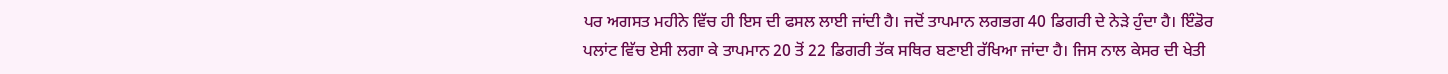ਪਰ ਅਗਸਤ ਮਹੀਨੇ ਵਿੱਚ ਹੀ ਇਸ ਦੀ ਫਸਲ ਲਾਈ ਜਾਂਦੀ ਹੈ। ਜਦੋਂ ਤਾਪਮਾਨ ਲਗਭਗ 40 ਡਿਗਰੀ ਦੇ ਨੇੜੇ ਹੁੰਦਾ ਹੈ। ਇੰਡੋਰ ਪਲਾਂਟ ਵਿੱਚ ਏਸੀ ਲਗਾ ਕੇ ਤਾਪਮਾਨ 20 ਤੋਂ 22 ਡਿਗਰੀ ਤੱਕ ਸਥਿਰ ਬਣਾਈ ਰੱਖਿਆ ਜਾਂਦਾ ਹੈ। ਜਿਸ ਨਾਲ ਕੇਸਰ ਦੀ ਖੇਤੀ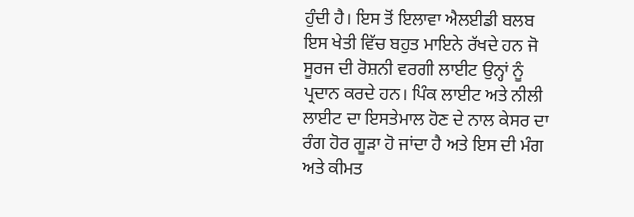ਹੁੰਦੀ ਹੈ। ਇਸ ਤੋਂ ਇਲਾਵਾ ਐਲਈਡੀ ਬਲਬ ਇਸ ਖੇਤੀ ਵਿੱਚ ਬਹੁਤ ਮਾਇਨੇ ਰੱਖਦੇ ਹਨ ਜੋ ਸੂਰਜ ਦੀ ਰੋਸ਼ਨੀ ਵਰਗੀ ਲਾਈਟ ਉਨ੍ਹਾਂ ਨੂੰ ਪ੍ਰਦਾਨ ਕਰਦੇ ਹਨ। ਪਿੰਕ ਲਾਈਟ ਅਤੇ ਨੀਲੀ ਲਾਈਟ ਦਾ ਇਸਤੇਮਾਲ ਹੋਣ ਦੇ ਨਾਲ ਕੇਸਰ ਦਾ ਰੰਗ ਹੋਰ ਗੂੜਾ ਹੋ ਜਾਂਦਾ ਹੈ ਅਤੇ ਇਸ ਦੀ ਮੰਗ ਅਤੇ ਕੀਮਤ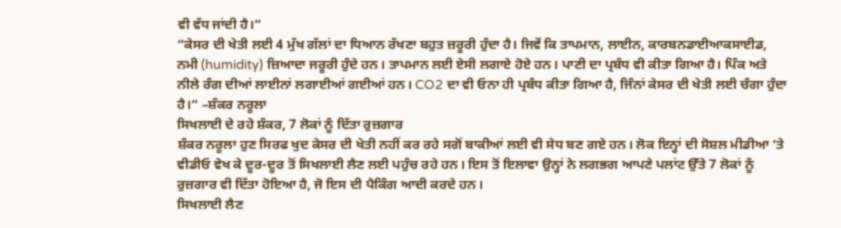ਵੀ ਵੱਧ ਜਾਂਦੀ ਹੈ।”
“ਕੇਸਰ ਦੀ ਖੇਤੀ ਲਈ 4 ਮੁੱਖ ਗੱਲਾਂ ਦਾ ਧਿਆਨ ਰੱਖਣਾ ਬਹੁਤ ਜ਼ਰੂਰੀ ਹੁੰਦਾ ਹੈ। ਜਿਵੇਂ ਕਿ ਤਾਪਮਾਨ, ਲਾਈਨ, ਕਾਰਬਨਡਾਈਆਕਸਾਈਡ, ਨਮੀ (humidity) ਜ਼ਿਆਦਾ ਜਰੂਰੀ ਹੁੰਦੇ ਹਨ। ਤਾਪਮਾਨ ਲਈ ਏਸੀ ਲਗਾਏ ਹੋਏ ਹਨ। ਪਾਣੀ ਦਾ ਪ੍ਰਬੰਧ ਵੀ ਕੀਤਾ ਗਿਆ ਹੈ। ਪਿੰਕ ਅਤੇ ਨੀਲੇ ਰੰਗ ਦੀਆਂ ਲਾਈਨਾਂ ਲਗਾਈਆਂ ਗਈਆਂ ਹਨ। CO2 ਦਾ ਵੀ ਓਨਾ ਹੀ ਪ੍ਰਬੰਧ ਕੀਤਾ ਗਿਆ ਹੈ, ਜਿੰਨਾਂ ਕੇਸਰ ਦੀ ਖੇਤੀ ਲਈ ਚੰਗਾ ਹੁੰਦਾ ਹੈ।“ –ਸ਼ੰਕਰ ਨਰੂਲਾ
ਸਿਖਲਾਈ ਦੇ ਰਹੇ ਸ਼ੰਕਰ, 7 ਲੋਕਾਂ ਨੂੰ ਦਿੱਤਾ ਰੁਜ਼ਗਾਰ
ਸ਼ੰਕਰ ਨਰੂਲਾ ਹੁਣ ਸਿਰਫ ਖੁਦ ਕੇਸਰ ਦੀ ਖੇਤੀ ਨਹੀਂ ਕਰ ਰਹੇ ਸਗੋਂ ਬਾਕੀਆਂ ਲਈ ਵੀ ਸੇਧ ਬਣ ਗਏ ਹਨ। ਲੋਕ ਇਨ੍ਹਾਂ ਦੀ ਸੋਸ਼ਲ ਮੀਡੀਆ ‘ਤੇ ਵੀਡੀਓ ਵੇਖ ਕੇ ਦੂਰ-ਦੂਰ ਤੋਂ ਸਿਖਲਾਈ ਲੈਣ ਲਈ ਪਹੁੰਚ ਰਹੇ ਹਨ। ਇਸ ਤੋਂ ਇਲਾਵਾ ਉਨ੍ਹਾਂ ਨੇ ਲਗਭਗ ਆਪਣੇ ਪਲਾਂਟ ਉੱਤੇ 7 ਲੋਕਾਂ ਨੂੰ ਰੁਜ਼ਗਾਰ ਵੀ ਦਿੱਤਾ ਹੋਇਆ ਹੈ, ਜੋ ਇਸ ਦੀ ਪੈਕਿੰਗ ਆਦੀ ਕਰਦੇ ਹਨ।
ਸਿਖਲਾਈ ਲੈਣ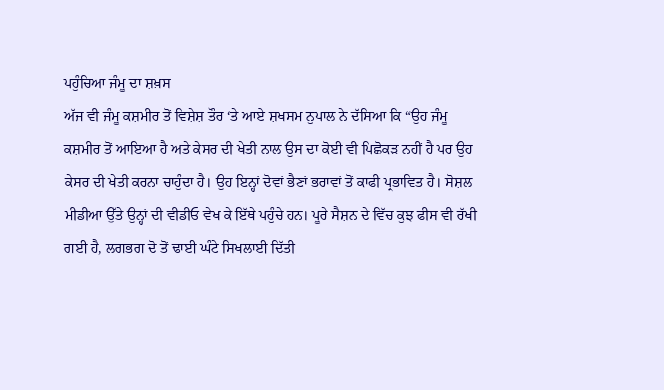ਪਹੁੰਚਿਆ ਜੰਮੂ ਦਾ ਸ਼ਖ਼ਸ
ਅੱਜ ਵੀ ਜੰਮੂ ਕਸ਼ਮੀਰ ਤੋਂ ਵਿਸ਼ੇਸ਼ ਤੌਰ ‘ਤੇ ਆਏ ਸ਼ਖਸਮ ਨੁਪਾਲ ਨੇ ਦੱਸਿਆ ਕਿ “ਉਹ ਜੰਮੂ ਕਸ਼ਮੀਰ ਤੋਂ ਆਇਆ ਹੈ ਅਤੇ ਕੇਸਰ ਦੀ ਖੇਤੀ ਨਾਲ ਉਸ ਦਾ ਕੋਈ ਵੀ ਪਿਛੋਕੜ ਨਹੀਂ ਹੈ ਪਰ ਉਹ ਕੇਸਰ ਦੀ ਖੇਤੀ ਕਰਨਾ ਚਾਹੁੰਦਾ ਹੈ। ਉਹ ਇਨ੍ਹਾਂ ਦੋਵਾਂ ਭੈਣਾਂ ਭਰਾਵਾਂ ਤੋਂ ਕਾਫੀ ਪ੍ਰਭਾਵਿਤ ਹੈ। ਸੋਸ਼ਲ ਮੀਡੀਆ ਉੱਤੇ ਉਨ੍ਹਾਂ ਦੀ ਵੀਡੀਓ ਵੇਖ ਕੇ ਇੱਥੇ ਪਹੁੰਚੇ ਹਨ। ਪੂਰੇ ਸੈਸ਼ਨ ਦੇ ਵਿੱਚ ਕੁਝ ਫੀਸ ਵੀ ਰੱਖੀ ਗਈ ਹੈ, ਲਗਭਗ ਦੋ ਤੋਂ ਢਾਈ ਘੰਟੇ ਸਿਖਲਾਈ ਦਿੱਤੀ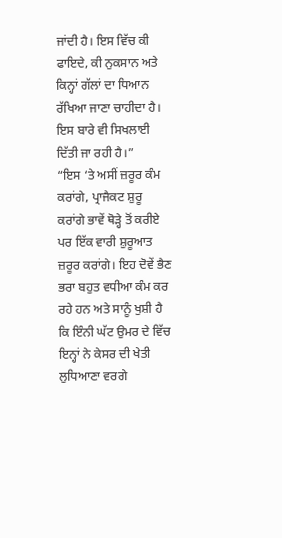ਜਾਂਦੀ ਹੈ। ਇਸ ਵਿੱਚ ਕੀ ਫਾਇਦੇ, ਕੀ ਨੁਕਸਾਨ ਅਤੇ ਕਿਨ੍ਹਾਂ ਗੱਲਾਂ ਦਾ ਧਿਆਨ ਰੱਖਿਆ ਜਾਣਾ ਚਾਹੀਦਾ ਹੈ। ਇਸ ਬਾਰੇ ਵੀ ਸਿਖਲਾਈ ਦਿੱਤੀ ਜਾ ਰਹੀ ਹੈ।”
“ਇਸ ‘ਤੇ ਅਸੀਂ ਜ਼ਰੂਰ ਕੰਮ ਕਰਾਂਗੇ, ਪ੍ਰਾਜੈਕਟ ਸ਼ੁਰੂ ਕਰਾਂਗੇ ਭਾਵੇਂ ਥੋੜ੍ਹੇ ਤੋਂ ਕਰੀਏ ਪਰ ਇੱਕ ਵਾਰੀ ਸ਼ੁਰੂਆਤ ਜ਼ਰੂਰ ਕਰਾਂਗੇ। ਇਹ ਦੋਵੇਂ ਭੈਣ ਭਰਾ ਬਹੁਤ ਵਧੀਆ ਕੰਮ ਕਰ ਰਹੇ ਹਨ ਅਤੇ ਸਾਨੂੰ ਖੁਸ਼ੀ ਹੈ ਕਿ ਇੰਨੀ ਘੱਟ ਉਮਰ ਦੇ ਵਿੱਚ ਇਨ੍ਹਾਂ ਨੇ ਕੇਸਰ ਦੀ ਖੇਤੀ ਲੁਧਿਆਣਾ ਵਰਗੇ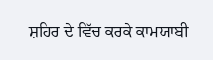ਸ਼ਹਿਰ ਦੇ ਵਿੱਚ ਕਰਕੇ ਕਾਮਯਾਬੀ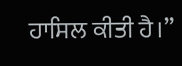ਹਾਸਿਲ ਕੀਤੀ ਹੈ।”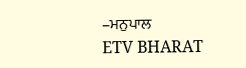–ਮਨੁਪਾਲ
ETV BHARAT